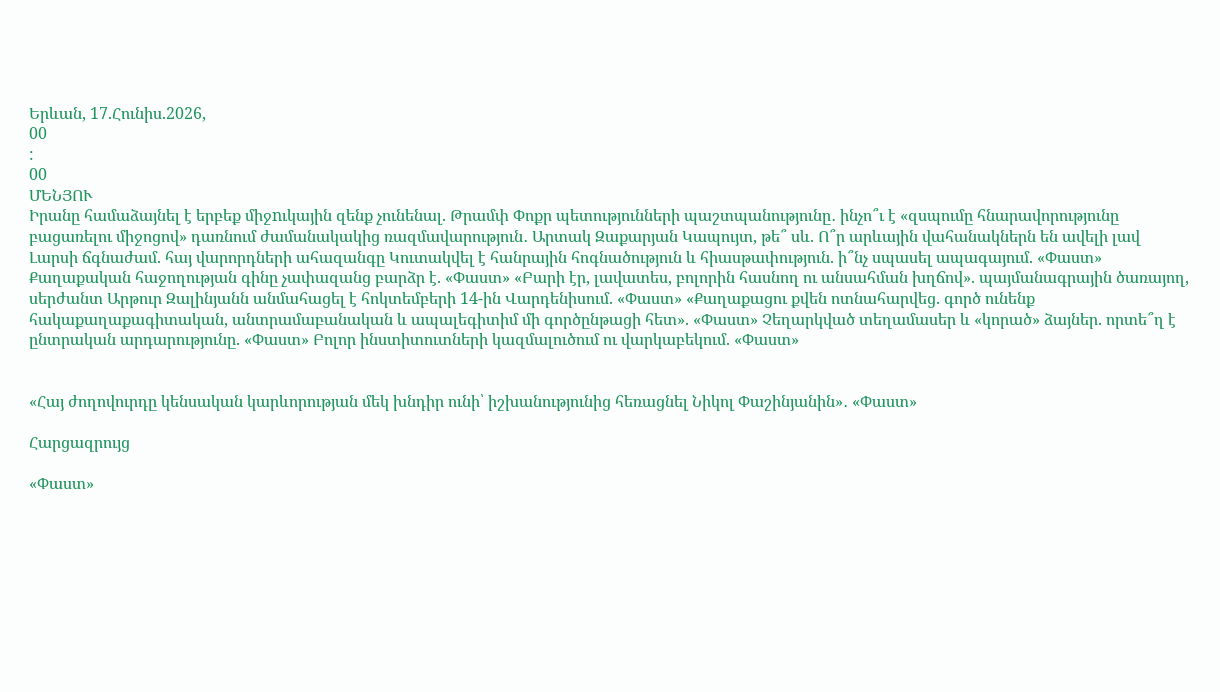Երևան, 17.Հունիս.2026,
00
:
00
ՄԵՆՅՈՒ
Իրանը համաձայնել է երբեք միջnւկային զենք չունենալ. Թրամփ Փոքր պետությունների պաշտպանությունը․ ինչո՞ւ է «զսպումը հնարավորությունը բացառելու միջոցով» դառնում ժամանակակից ռազմավարություն․ Արտակ Զաքարյան Կապույտ, թե՞ սև. Ո՞ր արևային վահանակներն են ավելի լավ Լարսի ճգնաժամ. հայ վարորդների ահազանգը Կուտակվել է հանրային հոգնածություն և հիասթափություն. ի՞նչ սպասել ապագայում. «Փաստ» Քաղաքական հաջողության գինը չափազանց բարձր է. «Փաստ» «Բարի էր, լավատես, բոլորին հասնող ու անսահման խղճով». պայմանագրային ծառայող, սերժանտ Արթուր Զալինյանն անմահացել է հոկտեմբերի 14-ին Վարդենիսում. «Փաստ» «Քաղաքացու քվեն ոտնահարվեց. գործ ունենք հակաքաղաքագիտական, անտրամաբանական և ապալեգիտիմ մի գործընթացի հետ». «Փաստ» Չեղարկված տեղամասեր և «կորած» ձայներ. որտե՞ղ է ընտրական արդարությունը. «Փաստ» Բոլոր ինստիտուտների կազմալուծում ու վարկաբեկում. «Փաստ»


«Հայ ժողովուրդը կենսական կարևորության մեկ խնդիր ունի՝ իշխանությունից հեռացնել Նիկոլ Փաշինյանին»․ «Փաստ»

Հարցազրույց

«Փաստ»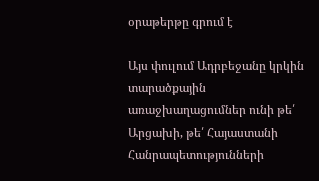օրաթերթը գրում է

Այս փուլում Ադրբեջանը կրկին տարածքային առաջխաղացումներ ունի թե՛ Արցախի, թե՛ Հայաստանի Հանրապետությունների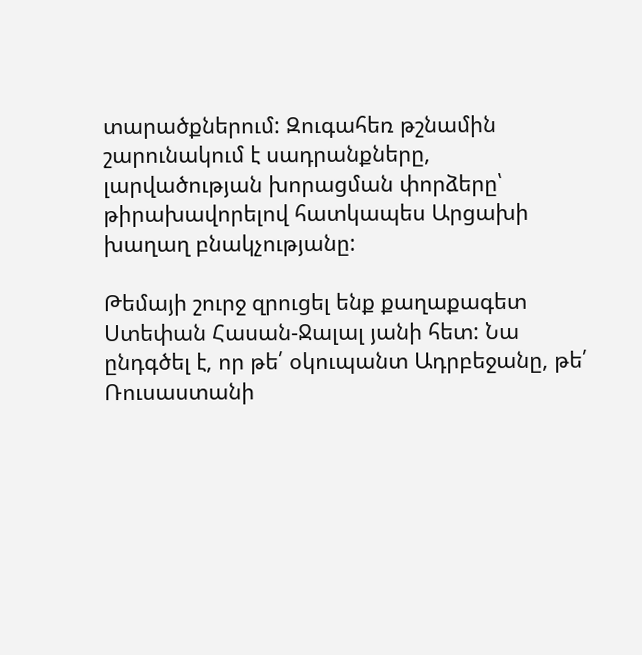տարածքներում: Զուգահեռ թշնամին շարունակում է սադրանքները, լարվածության խորացման փորձերը՝ թիրախավորելով հատկապես Արցախի խաղաղ բնակչությանը:

Թեմայի շուրջ զրուցել ենք քաղաքագետ Ստեփան Հասան-Ջալալ յանի հետ: Նա ընդգծել է, որ թե՛ օկուպանտ Ադրբեջանը, թե՛ Ռուսաստանի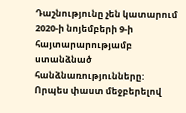Դաշնությունը չեն կատարում 2020-ի նոյեմբերի 9-ի հայտարարությամբ ստանձնած հանձնառությունները: Որպես փաստ մեջբերելով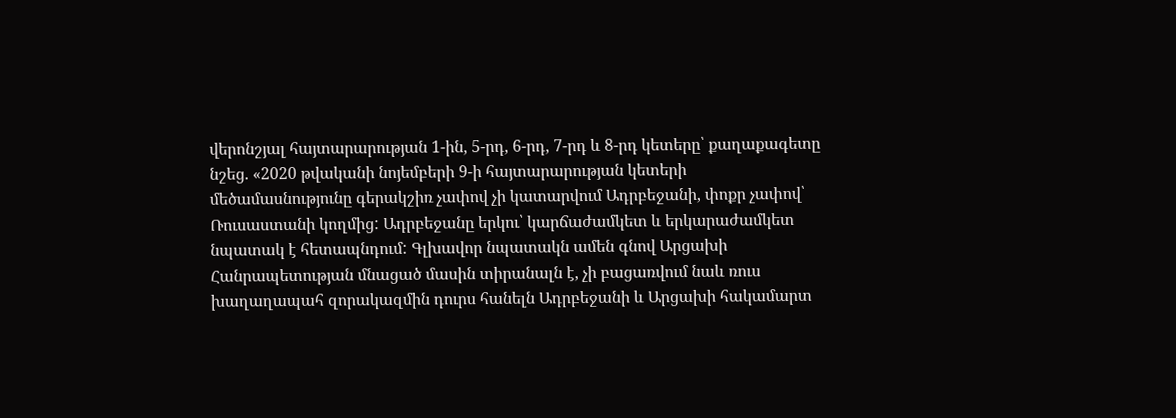վերոնշյալ հայտարարության 1-ին, 5-րդ, 6-րդ, 7-րդ և 8-րդ կետերը՝ քաղաքագետը նշեց. «2020 թվականի նոյեմբերի 9-ի հայտարարության կետերի մեծամասնությունը գերակշիռ չափով չի կատարվում Ադրբեջանի, փոքր չափով՝ Ռուսաստանի կողմից: Ադրբեջանը երկու՝ կարճաժամկետ և երկարաժամկետ նպատակ է հետապնդում: Գլխավոր նպատակն ամեն գնով Արցախի Հանրապետության մնացած մասին տիրանալն է, չի բացառվում նաև ռուս խաղաղապահ զորակազմին դուրս հանելն Ադրբեջանի և Արցախի հակամարտ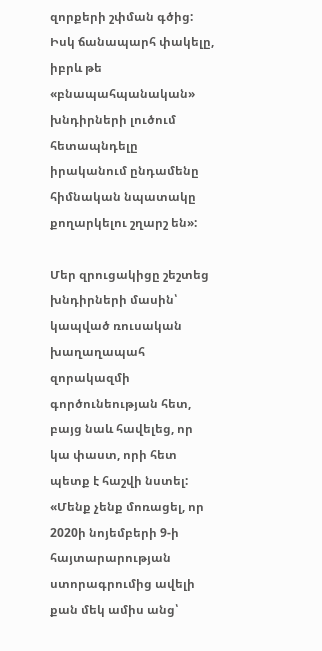զորքերի շփման գծից: Իսկ ճանապարհ փակելը, իբրև թե «բնապահպանական» խնդիրների լուծում հետապնդելը իրականում ընդամենը հիմնական նպատակը քողարկելու շղարշ են»:

Մեր զրուցակիցը շեշտեց խնդիրների մասին՝ կապված ռուսական խաղաղապահ զորակազմի գործունեության հետ, բայց նաև հավելեց, որ կա փաստ, որի հետ պետք է հաշվի նստել: «Մենք չենք մոռացել, որ 2020ի նոյեմբերի 9-ի հայտարարության ստորագրումից ավելի քան մեկ ամիս անց՝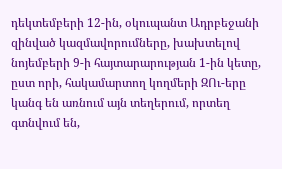դեկտեմբերի 12-ին, օկուպանտ Ադրբեջանի զինված կազմավորումները, խախտելով նոյեմբերի 9-ի հայտարարության 1-ին կետը, ըստ որի, հակամարտող կողմերի ԶՈւ-երը կանգ են առնում այն տեղերում, որտեղ գտնվում են,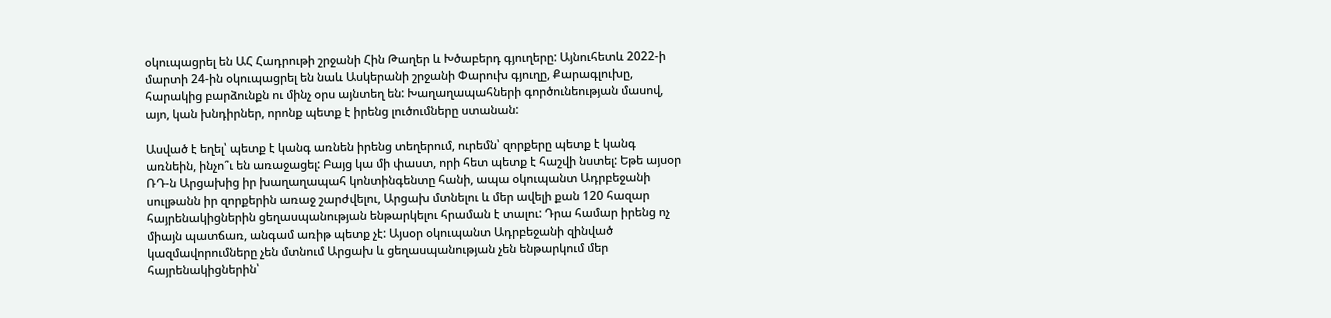օկուպացրել են ԱՀ Հադրութի շրջանի Հին Թաղեր և Խծաբերդ գյուղերը: Այնուհետև 2022-ի մարտի 24-ին օկուպացրել են նաև Ասկերանի շրջանի Փարուխ գյուղը, Քարագլուխը, հարակից բարձունքն ու մինչ օրս այնտեղ են: Խաղաղապահների գործունեության մասով, այո, կան խնդիրներ, որոնք պետք է իրենց լուծումները ստանան:

Ասված է եղել՝ պետք է կանգ առնեն իրենց տեղերում, ուրեմն՝ զորքերը պետք է կանգ առնեին, ինչո՞ւ են առաջացել: Բայց կա մի փաստ, որի հետ պետք է հաշվի նստել: Եթե այսօր ՌԴ-ն Արցախից իր խաղաղապահ կոնտինգենտը հանի, ապա օկուպանտ Ադրբեջանի սուլթանն իր զորքերին առաջ շարժվելու, Արցախ մտնելու և մեր ավելի քան 120 հազար հայրենակիցներին ցեղասպանության ենթարկելու հրաման է տալու: Դրա համար իրենց ոչ միայն պատճառ, անգամ առիթ պետք չէ: Այսօր օկուպանտ Ադրբեջանի զինված կազմավորումները չեն մտնում Արցախ և ցեղասպանության չեն ենթարկում մեր հայրենակիցներին՝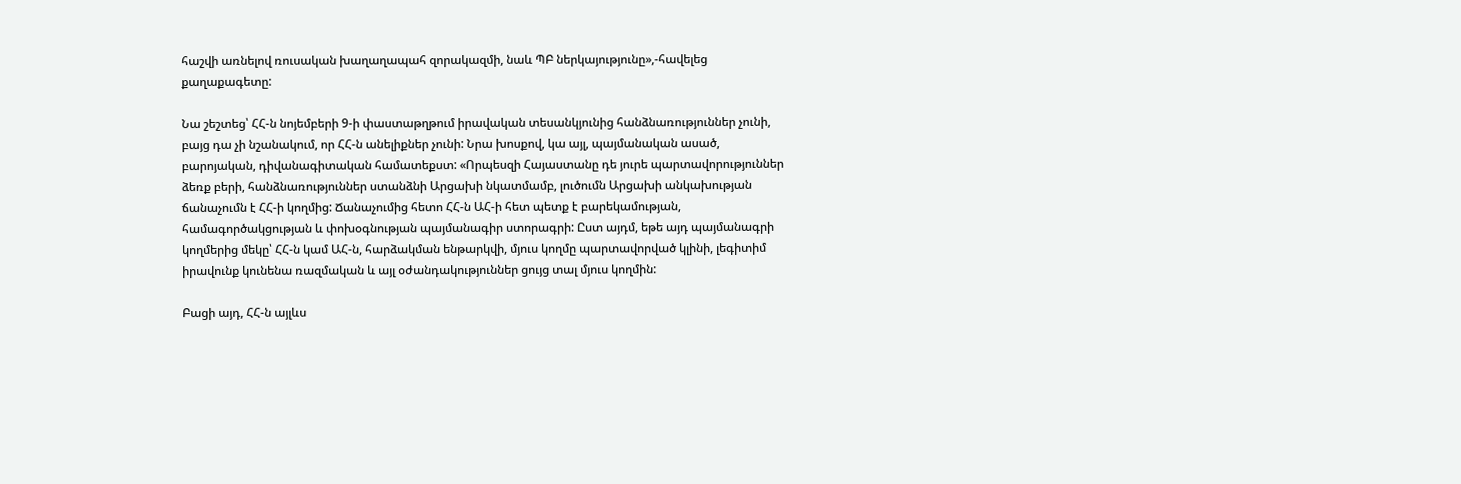հաշվի առնելով ռուսական խաղաղապահ զորակազմի, նաև ՊԲ ներկայությունը»,-հավելեց քաղաքագետը:

Նա շեշտեց՝ ՀՀ-ն նոյեմբերի 9-ի փաստաթղթում իրավական տեսանկյունից հանձնառություններ չունի, բայց դա չի նշանակում, որ ՀՀ-ն անելիքներ չունի: Նրա խոսքով, կա այլ, պայմանական ասած, բարոյական, դիվանագիտական համատեքստ: «Որպեսզի Հայաստանը դե յուրե պարտավորություններ ձեռք բերի, հանձնառություններ ստանձնի Արցախի նկատմամբ, լուծումն Արցախի անկախության ճանաչումն է ՀՀ-ի կողմից: Ճանաչումից հետո ՀՀ-ն ԱՀ-ի հետ պետք է բարեկամության, համագործակցության և փոխօգնության պայմանագիր ստորագրի: Ըստ այդմ, եթե այդ պայմանագրի կողմերից մեկը՝ ՀՀ-ն կամ ԱՀ-ն, հարձակման ենթարկվի, մյուս կողմը պարտավորված կլինի, լեգիտիմ իրավունք կունենա ռազմական և այլ օժանդակություններ ցույց տալ մյուս կողմին:

Բացի այդ, ՀՀ-ն այլևս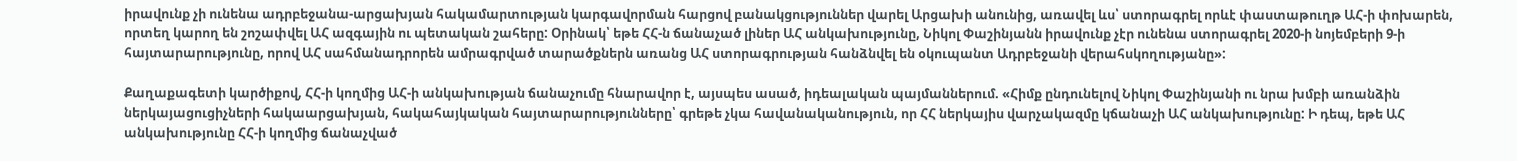իրավունք չի ունենա ադրբեջանա-արցախյան հակամարտության կարգավորման հարցով բանակցություններ վարել Արցախի անունից, առավել ևս՝ ստորագրել որևէ փաստաթուղթ ԱՀ-ի փոխարեն, որտեղ կարող են շոշափվել ԱՀ ազգային ու պետական շահերը: Օրինակ՝ եթե ՀՀ-ն ճանաչած լիներ ԱՀ անկախությունը, Նիկոլ Փաշինյանն իրավունք չէր ունենա ստորագրել 2020-ի նոյեմբերի 9-ի հայտարարությունը, որով ԱՀ սահմանադրորեն ամրագրված տարածքներն առանց ԱՀ ստորագրության հանձնվել են օկուպանտ Ադրբեջանի վերահսկողությանը»:

Քաղաքագետի կարծիքով, ՀՀ-ի կողմից ԱՀ-ի անկախության ճանաչումը հնարավոր է, այսպես ասած, իդեալական պայմաններում. «Հիմք ընդունելով Նիկոլ Փաշինյանի ու նրա խմբի առանձին ներկայացուցիչների հակաարցախյան, հակահայկական հայտարարությունները՝ գրեթե չկա հավանականություն, որ ՀՀ ներկայիս վարչակազմը կճանաչի ԱՀ անկախությունը: Ի դեպ, եթե ԱՀ անկախությունը ՀՀ-ի կողմից ճանաչված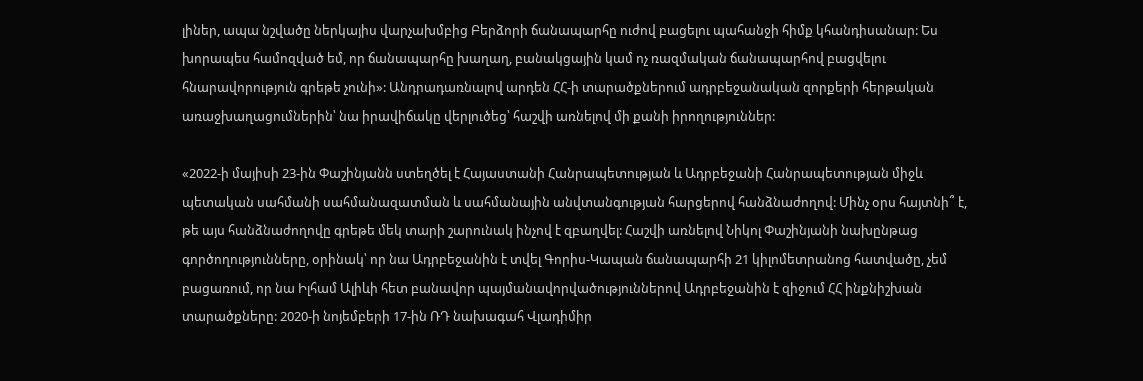լիներ, ապա նշվածը ներկայիս վարչախմբից Բերձորի ճանապարհը ուժով բացելու պահանջի հիմք կհանդիսանար: Ես խորապես համոզված եմ, որ ճանապարհը խաղաղ, բանակցային կամ ոչ ռազմական ճանապարհով բացվելու հնարավորություն գրեթե չունի»: Անդրադառնալով արդեն ՀՀ-ի տարածքներում ադրբեջանական զորքերի հերթական առաջխաղացումներին՝ նա իրավիճակը վերլուծեց՝ հաշվի առնելով մի քանի իրողություններ:

«2022-ի մայիսի 23-ին Փաշինյանն ստեղծել է Հայաստանի Հանրապետության և Ադրբեջանի Հանրապետության միջև պետական սահմանի սահմանազատման և սահմանային անվտանգության հարցերով հանձնաժողով: Մինչ օրս հայտնի՞ է, թե այս հանձնաժողովը գրեթե մեկ տարի շարունակ ինչով է զբաղվել: Հաշվի առնելով Նիկոլ Փաշինյանի նախընթաց գործողությունները, օրինակ՝ որ նա Ադրբեջանին է տվել Գորիս-Կապան ճանապարհի 21 կիլոմետրանոց հատվածը, չեմ բացառում, որ նա Իլհամ Ալիևի հետ բանավոր պայմանավորվածություններով Ադրբեջանին է զիջում ՀՀ ինքնիշխան տարածքները: 2020-ի նոյեմբերի 17-ին ՌԴ նախագահ Վլադիմիր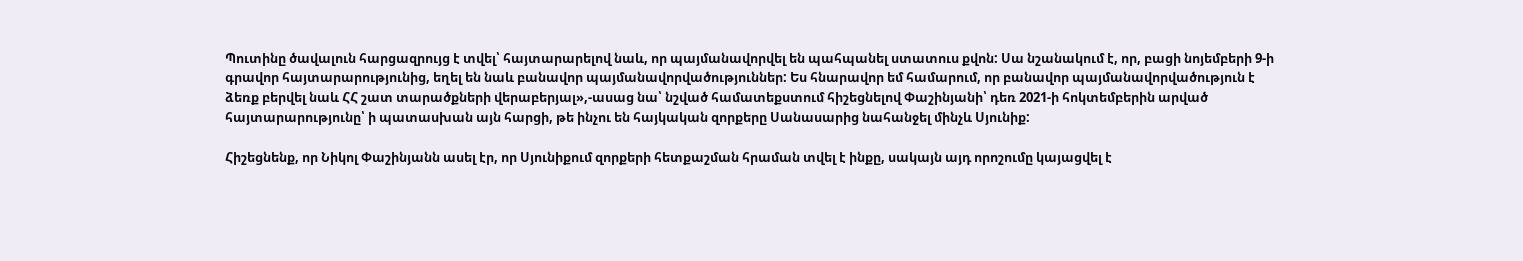Պուտինը ծավալուն հարցազրույց է տվել՝ հայտարարելով նաև, որ պայմանավորվել են պահպանել ստատուս քվոն: Սա նշանակում է, որ, բացի նոյեմբերի 9-ի գրավոր հայտարարությունից, եղել են նաև բանավոր պայմանավորվածություններ: Ես հնարավոր եմ համարում, որ բանավոր պայմանավորվածություն է ձեռք բերվել նաև ՀՀ շատ տարածքների վերաբերյալ»,-ասաց նա՝ նշված համատեքստում հիշեցնելով Փաշինյանի՝ դեռ 2021-ի հոկտեմբերին արված հայտարարությունը՝ ի պատասխան այն հարցի, թե ինչու են հայկական զորքերը Սանասարից նահանջել մինչև Սյունիք:

Հիշեցնենք, որ Նիկոլ Փաշինյանն ասել էր, որ Սյունիքում զորքերի հետքաշման հրաման տվել է ինքը, սակայն այդ որոշումը կայացվել է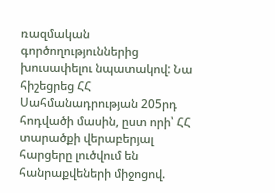ռազմական գործողություններից խուսափելու նպատակով: Նա հիշեցրեց ՀՀ Սահմանադրության 205րդ հոդվածի մասին, ըստ որի՝ ՀՀ տարածքի վերաբերյալ հարցերը լուծվում են հանրաքվեների միջոցով.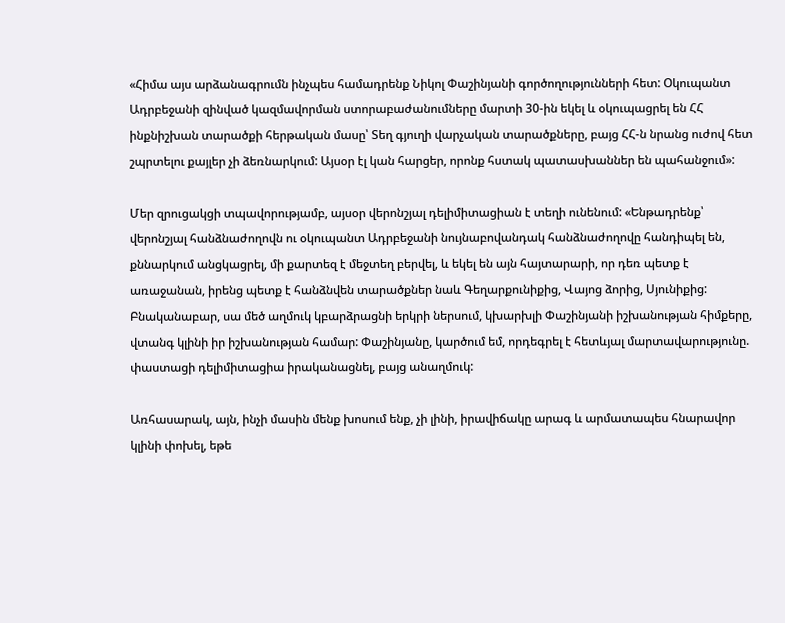«Հիմա այս արձանագրումն ինչպես համադրենք Նիկոլ Փաշինյանի գործողությունների հետ: Օկուպանտ Ադրբեջանի զինված կազմավորման ստորաբաժանումները մարտի 30-ին եկել և օկուպացրել են ՀՀ ինքնիշխան տարածքի հերթական մասը՝ Տեղ գյուղի վարչական տարածքները, բայց ՀՀ-ն նրանց ուժով հետ շպրտելու քայլեր չի ձեռնարկում: Այսօր էլ կան հարցեր, որոնք հստակ պատասխաններ են պահանջում»:

Մեր զրուցակցի տպավորությամբ, այսօր վերոնշյալ դելիմիտացիան է տեղի ունենում: «Ենթադրենք՝ վերոնշյալ հանձնաժողովն ու օկուպանտ Ադրբեջանի նույնաբովանդակ հանձնաժողովը հանդիպել են, քննարկում անցկացրել, մի քարտեզ է մեջտեղ բերվել, և եկել են այն հայտարարի, որ դեռ պետք է առաջանան, իրենց պետք է հանձնվեն տարածքներ նաև Գեղարքունիքից, Վայոց ձորից, Սյունիքից: Բնականաբար, սա մեծ աղմուկ կբարձրացնի երկրի ներսում, կխարխլի Փաշինյանի իշխանության հիմքերը, վտանգ կլինի իր իշխանության համար: Փաշինյանը, կարծում եմ, որդեգրել է հետևյալ մարտավարությունը. փաստացի դելիմիտացիա իրականացնել, բայց անաղմուկ:

Առհասարակ, այն, ինչի մասին մենք խոսում ենք, չի լինի, իրավիճակը արագ և արմատապես հնարավոր կլինի փոխել, եթե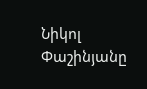Նիկոլ Փաշինյանը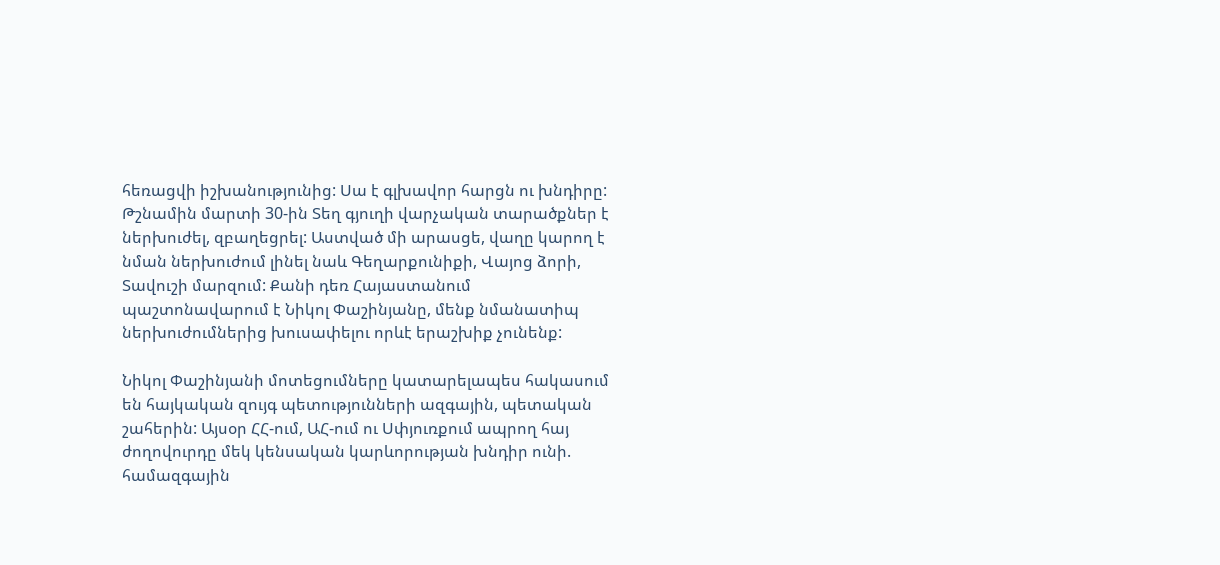հեռացվի իշխանությունից: Սա է գլխավոր հարցն ու խնդիրը: Թշնամին մարտի 30-ին Տեղ գյուղի վարչական տարածքներ է ներխուժել, զբաղեցրել: Աստված մի արասցե, վաղը կարող է նման ներխուժում լինել նաև Գեղարքունիքի, Վայոց ձորի, Տավուշի մարզում: Քանի դեռ Հայաստանում պաշտոնավարում է Նիկոլ Փաշինյանը, մենք նմանատիպ ներխուժումներից խուսափելու որևէ երաշխիք չունենք:

Նիկոլ Փաշինյանի մոտեցումները կատարելապես հակասում են հայկական զույգ պետությունների ազգային, պետական շահերին: Այսօր ՀՀ-ում, ԱՀ-ում ու Սփյուռքում ապրող հայ ժողովուրդը մեկ կենսական կարևորության խնդիր ունի. համազգային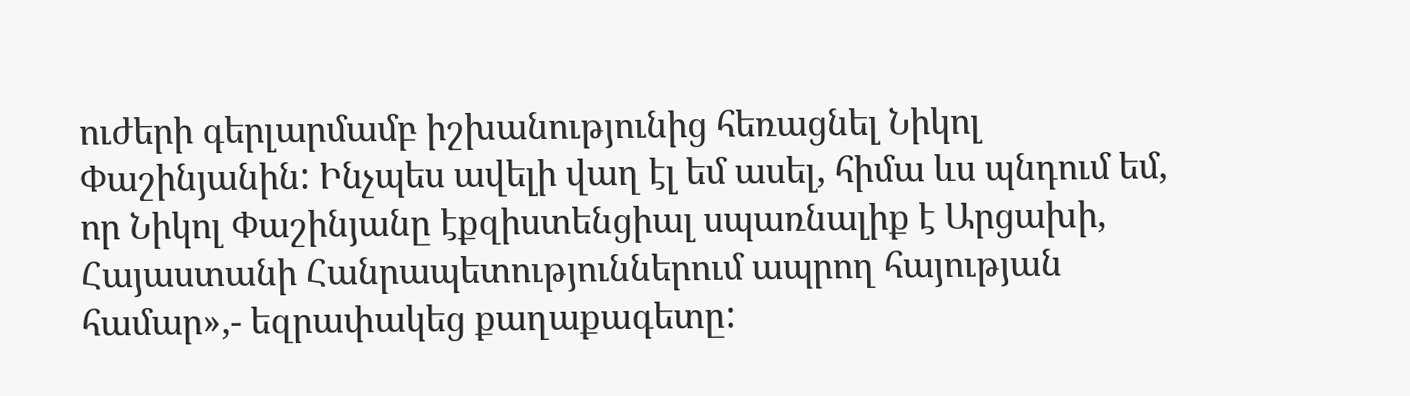ուժերի գերլարմամբ իշխանությունից հեռացնել Նիկոլ Փաշինյանին: Ինչպես ավելի վաղ էլ եմ ասել, հիմա ևս պնդում եմ, որ Նիկոլ Փաշինյանը էքզիստենցիալ սպառնալիք է Արցախի, Հայաստանի Հանրապետություններում ապրող հայության համար»,- եզրափակեց քաղաքագետը: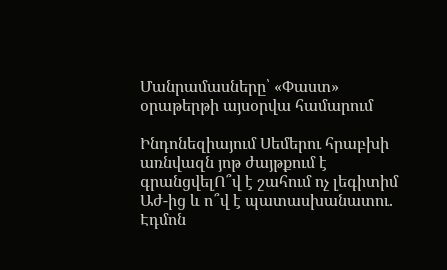Մանրամասները՝ «Փաստ» օրաթերթի այսօրվա համարում

Ինդոնեզիայում Սեմերու հրաբխի առնվազն յոթ ժայթքում է գրանցվելՈ՞վ է շահում ոչ լեգիտիմ Աժ-ից և ո՞վ է պատասխանատու. Էդմոն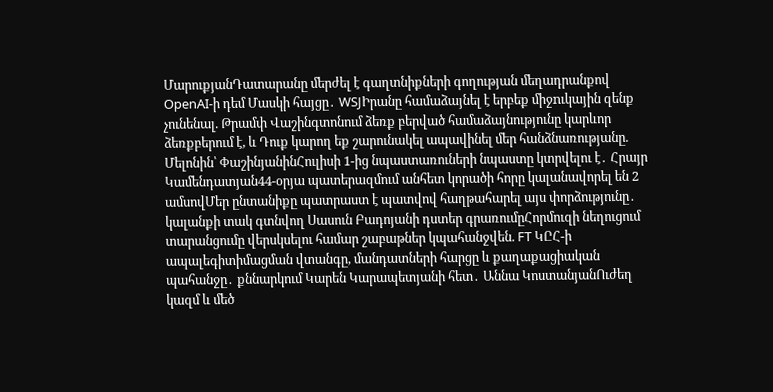ՄարուքյանԴատարանը մերժել է գաղտնիքների գողության մեղադրանքով OpenAI-ի դեմ Մասկի հայցը․ WSJԻրանը համաձայնել է երբեք միջnւկային զենք չունենալ. Թրամփ Վաշինգտոնում ձեռք բերված համաձայնությունը կարևոր ձեռքբերում է, և Դուք կարող եք շարունակել ապավինել մեր հանձնառությանը. Մելոնին՝ ՓաշինյանինՀուլիսի 1-ից նպաստառուների նպաստը կտրվելու է․ Հրայր Կամենդատյան44-օրյա պատերազմում անհետ կորածի հորը կալանավորել են 2 ամսովՄեր ընտանիքը պատրաստ է պատվով հաղթահարել այս փորձությունը․ կալանքի տակ գտնվող Սասուն Բադոյանի դստեր գրառումըՀորմուզի նեղուցում տարանցումը վերսկսելու համար շաբաթներ կպահանջվեն. FT ԿԸՀ-ի ապալեգիտիմացման վտանգը, մանդատների հարցը և քաղաքացիական պահանջը․ քննարկում Կարեն Կարապետյանի հետ․ Աննա ԿոստանյանՈւժեղ կազմ և մեծ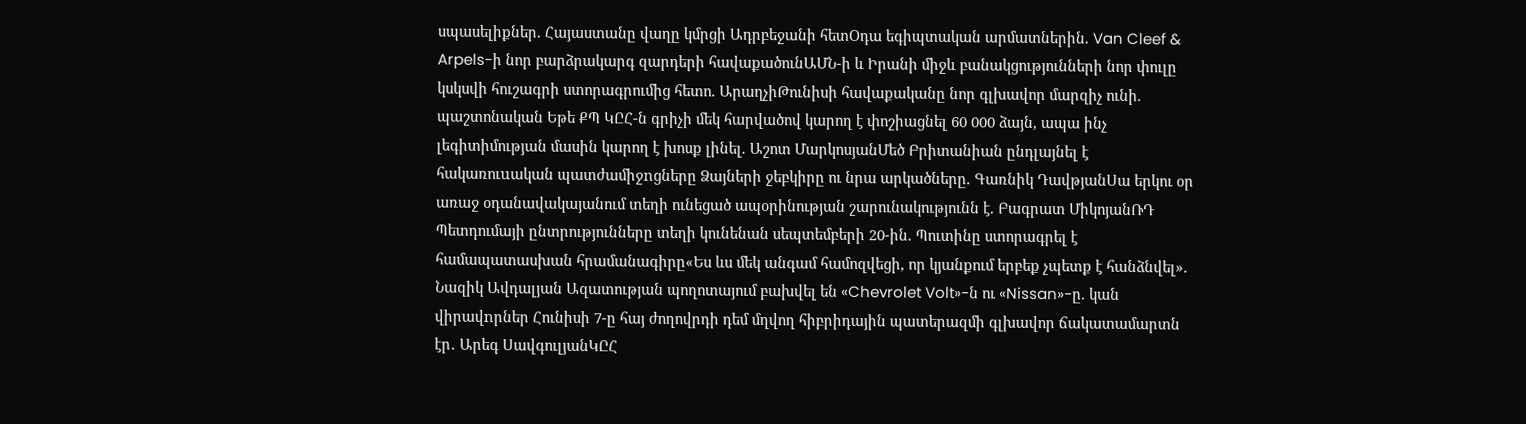սպասելիքներ. Հայաստանը վաղը կմրցի Ադրբեջանի հետՕդա եգիպտական արմատներին. Van Cleef & Arpels-ի նոր բարձրակարգ զարդերի հավաքածունԱՄՆ-ի և Իրանի միջև բանակցությունների նոր փուլը կսկսվի հուշագրի ստորագրումից հետո. ԱրաղչիԹունիսի հավաքականը նոր գլխավոր մարզիչ ունի. պաշտոնական Եթե ՔՊ ԿԸՀ-ն գրիչի մեկ հարվածով կարող է փոշիացնել 60 000 ձայն, ապա ինչ լեգիտիմության մասին կարող է խոսք լինել. Աշոտ ՄարկոսյանՄեծ Բրիտանիան ընդլայնել է հակառուuական պատժամիջnցները Ձայների ջեբկիրը ու նրա արկածները. Գառնիկ ԴավթյանՍա երկու օր առաջ օդանավակայանում տեղի ունեցած ապօրինության շարունակությունն է. Բագրատ ՄիկոյանՌԴ Պետդումայի ընտրությունները տեղի կունենան սեպտեմբերի 20-ին. Պուտինը ստորագրել է համապատասխան հրամանագիրը«Ես ևս մեկ անգամ համոզվեցի, որ կյանքում երբեք չպետք է հանձնվել». Նազիկ Ավդալյան Ազատության պողոտայում բախվել են «Chevrolet Volt»-ն ու «Nissan»-ը. կան վիրավnրներ Հունիսի 7-ը հայ ժողովրդի դեմ մղվող հիբրիդային պատերազմի գլխավոր ճակատամարտն էր․ Արեգ ՍավգուլյանԿԸՀ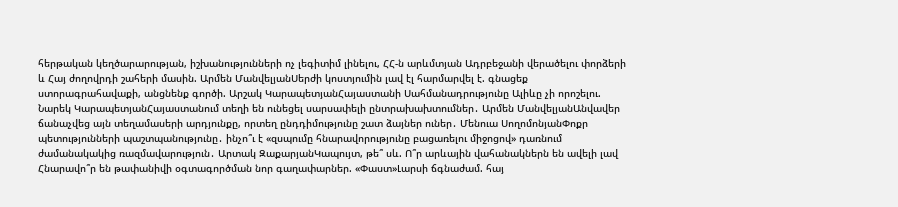հերթական կեղծարարության, իշխանությունների ոչ լեգիտիմ լինելու, ՀՀ-ն արևմտյան Ադրբեջանի վերածելու փորձերի և Հայ ժողովրդի շահերի մասին. Արմեն ՄանվելյանՍերժի կոստյումին լավ էլ հարմարվել է. գնացեք ստորագրահավաքի, անցնենք գործի. Արշակ ԿարապետյանՀայաստանի Սահմանադրությունը Ալիևը չի որոշելու. Նարեկ ԿարապետյանՀայաստանում տեղի են ունեցել սարսափելի ընտրախախտումներ․ Արմեն ՄանվելյանԱնվավեր ճանաչվեց այն տեղամասերի արդյունքը, որտեղ ընդդիմությունը շատ ձայներ ուներ․ Մենուա ՍողոմոնյանՓոքր պետությունների պաշտպանությունը․ ինչո՞ւ է «զսպումը հնարավորությունը բացառելու միջոցով» դառնում ժամանակակից ռազմավարություն․ Արտակ ԶաքարյանԿապույտ, թե՞ սև. Ո՞ր արևային վահանակներն են ավելի լավ Հնարավո՞ր են թափանիվի օգտագործման նոր գաղափարներ. «Փաստ»Լարսի ճգնաժամ. հայ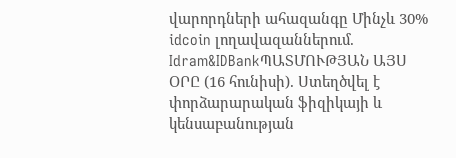վարորդների ահազանգը Մինչև 30% idcoin լողավազաններում. Idram&IDBankՊԱՏՄՈՒԹՅԱՆ ԱՅՍ ՕՐԸ (16 հունիսի). Ստեղծվել է փորձարարական ֆիզիկայի և կենսաբանության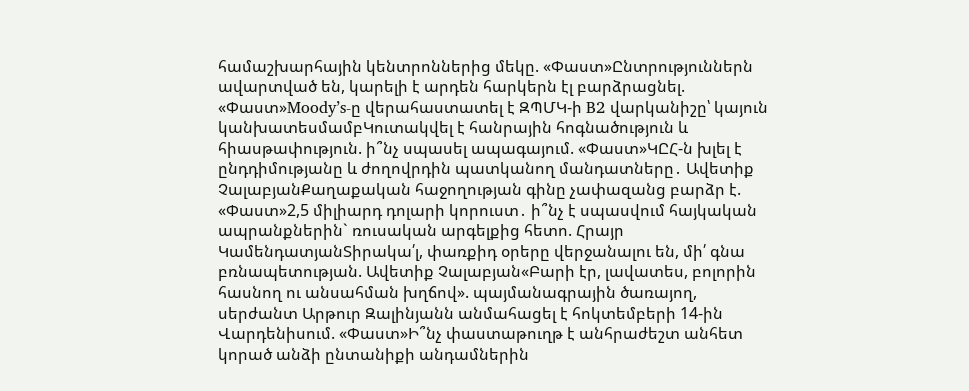համաշխարհային կենտրոններից մեկը. «Փաստ»Ընտրություններն ավարտված են, կարելի է արդեն հարկերն էլ բարձրացնել. «Փաստ»Moody’s-ը վերահաստատել է ԶՊՄԿ-ի B2 վարկանիշը՝ կայուն կանխատեսմամբԿուտակվել է հանրային հոգնածություն և հիասթափություն. ի՞նչ սպասել ապագայում. «Փաստ»ԿԸՀ-ն խլել է ընդդիմությանը և ժողովրդին պատկանող մանդատները․ Ավետիք ՉալաբյանՔաղաքական հաջողության գինը չափազանց բարձր է. «Փաստ»2,5 միլիարդ դոլարի կորուստ․ ի՞նչ է սպասվում հայկական ապրանքներին` ռուսական արգելքից հետո. Հրայր ԿամենդատյանՏիրակա՛լ, փառքիդ օրերը վերջանալու են, մի՛ գնա բռնապետության. Ավետիք Չալաբյան«Բարի էր, լավատես, բոլորին հասնող ու անսահման խղճով». պայմանագրային ծառայող, սերժանտ Արթուր Զալինյանն անմահացել է հոկտեմբերի 14-ին Վարդենիսում. «Փաստ»Ի՞նչ փաստաթուղթ է անհրաժեշտ անհետ կորած անձի ընտանիքի անդամներին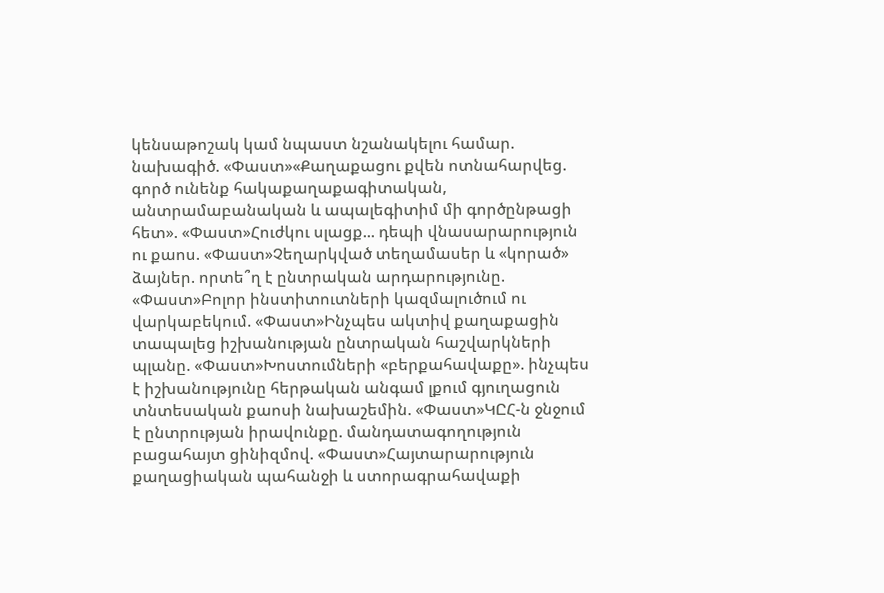կենսաթոշակ կամ նպաստ նշանակելու համար. նախագիծ. «Փաստ»«Քաղաքացու քվեն ոտնահարվեց. գործ ունենք հակաքաղաքագիտական, անտրամաբանական և ապալեգիտիմ մի գործընթացի հետ». «Փաստ»Հուժկու սլացք... դեպի վնասարարություն ու քաոս. «Փաստ»Չեղարկված տեղամասեր և «կորած» ձայներ. որտե՞ղ է ընտրական արդարությունը. «Փաստ»Բոլոր ինստիտուտների կազմալուծում ու վարկաբեկում. «Փաստ»Ինչպես ակտիվ քաղաքացին տապալեց իշխանության ընտրական հաշվարկների պլանը. «Փաստ»Խոստումների «բերքահավաքը». ինչպես է իշխանությունը հերթական անգամ լքում գյուղացուն տնտեսական քաոսի նախաշեմին. «Փաստ»ԿԸՀ-ն ջնջում է ընտրության իրավունքը. մանդատագողություն բացահայտ ցինիզմով. «Փաստ»Հայտարարություն քաղացիական պահանջի և ստորագրահավաքի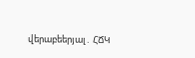վերաբեերյալ․ ՀՃԿ